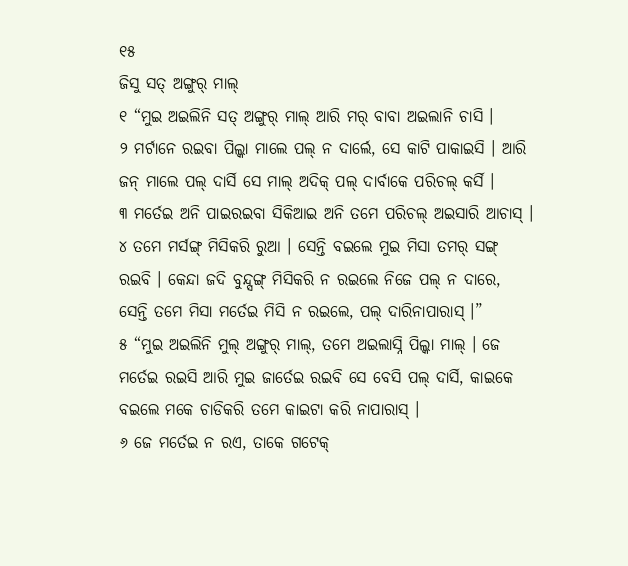୧୫
ଜିସୁ ସତ୍ ଅଙ୍ଗୁର୍ ମାଲ୍
୧ “ମୁଇ ଅଇଲିନି ସତ୍ ଅଙ୍ଗୁର୍ ମାଲ୍ ଆରି ମର୍ ବାବା ଅଇଲାନି ଚାସି ।
୨ ମର୍ଟାନେ ରଇବା ପିଲ୍କା ମାଲେ ପଲ୍ ନ ଦାର୍ଲେ, ସେ କାଟି ପାକାଇସି । ଆରି ଜନ୍ ମାଲେ ପଲ୍ ଦାର୍ସି ସେ ମାଲ୍ ଅଦିକ୍ ପଲ୍ ଦାର୍ବାକେ ପରିଚଲ୍ କର୍ସି ।
୩ ମର୍ତେଇ ଅନି ପାଇରଇବା ସିକିଆଇ ଅନି ତମେ ପରିଚଲ୍ ଅଇସାରି ଆଚାସ୍ ।
୪ ତମେ ମର୍ସଙ୍ଗ୍ ମିସିକରି ରୁଆ । ସେନ୍ତି ବଇଲେ ମୁଇ ମିସା ତମର୍ ସଙ୍ଗ୍ ରଇବି । କେନ୍ଦା ଜଦି ବୁନ୍ଦ୍ସଙ୍ଗ୍ ମିସିକରି ନ ରଇଲେ ନିଜେ ପଲ୍ ନ ଦାରେ, ସେନ୍ତି ତମେ ମିସା ମର୍ତେଇ ମିସି ନ ରଇଲେ, ପଲ୍ ଦାରିନାପାରାସ୍ ।”
୫ “ମୁଇ ଅଇଲିନି ମୁଲ୍ ଅଙ୍ଗୁର୍ ମାଲ୍, ତମେ ଅଇଲାସ୍ନି ପିଲ୍କା ମାଲ୍ । ଜେ ମର୍ତେଇ ରଇସି ଆରି ମୁଇ ଜାର୍ତେଇ ରଇବି ସେ ବେସି ପଲ୍ ଦାର୍ସି, କାଇକେ ବଇଲେ ମକେ ଚାଡିକରି ତମେ କାଇଟା କରି ନାପାରାସ୍ ।
୬ ଜେ ମର୍ତେଇ ନ ରଏ, ତାକେ ଗଟେକ୍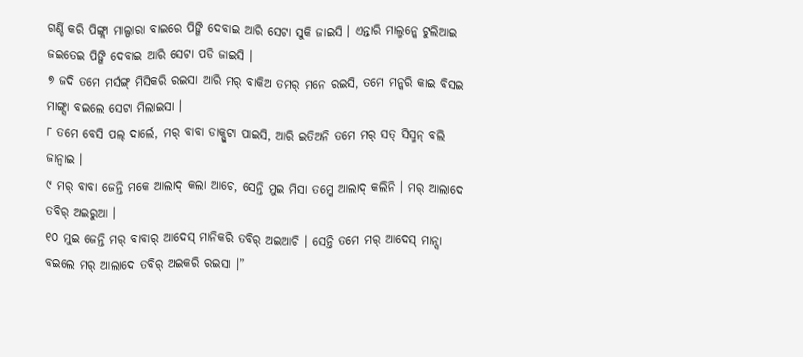ଗର୍ଣ୍ଡି କରି ପିଙ୍ଗ୍ଲା ମାଲ୍ପାରା ବାଇରେ ପିଙ୍ଗି ଦେବାଇ ଆରି ସେଟା ସୁକି ଜାଇସି । ଏନ୍ତାରି ମାଲ୍ମନ୍କେ ଟୁଲିଆଇ ଜଇତେଇ ପିଙ୍ଗି ଦେବାଇ ଆରି ସେଟା ପଡି ଜାଇସି ।
୭ ଜଦି ତମେ ମର୍ସଙ୍ଗ୍ ମିସିକରି ରଇସା ଆରି ମର୍ ବାକିଅ ତମର୍ ମନେ ରଇସି, ତମେ ମନ୍କରି କାଇ ବିସଇ ମାଙ୍ଗ୍ସା ବଇଲେ ସେଟା ମିଲାଇସା ।
୮ ତମେ ବେସି ପଲ୍ ଦାର୍ଲେ, ମର୍ ବାବା ଡାକ୍ପୁଟା ପାଇସି, ଆରି ଇତିଅନି ତମେ ମର୍ ସତ୍ ସିସ୍ମନ୍ ବଲି ଜାନ୍ବାଇ ।
୯ ମର୍ ବାବା ଜେନ୍ତି ମକେ ଆଲାଦ୍ କଲା ଆଚେ, ସେନ୍ତି ମୁଇ ମିସା ତମ୍କେ ଆଲାଦ୍ କଲିନି । ମର୍ ଆଲାଦେ ତବିର୍ ଅଇରୁଆ ।
୧୦ ମୁଇ ଜେନ୍ତି ମର୍ ବାବାର୍ ଆଦେସ୍ ମାନିକରି ତବିର୍ ଅଇଆଚି । ସେନ୍ତି ତମେ ମର୍ ଆଦେସ୍ ମାନ୍ସା ବଇଲେ ମର୍ ଆଲାଦେ ତବିର୍ ଅଇକରି ରଇସା ।”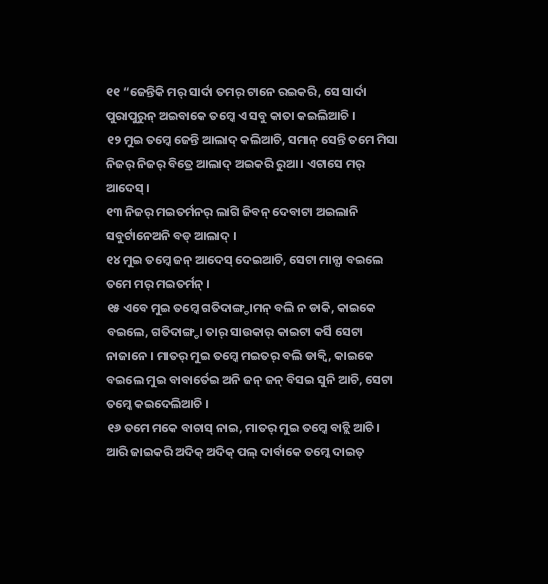୧୧ “ଜେନ୍ତିକି ମର୍ ସାର୍ଦା ତମର୍ ଟାନେ ରଇକରି, ସେ ସାର୍ଦା ପୁରାପୁରୁନ୍ ଅଇବାକେ ତମ୍କେ ଏ ସବୁ କାତା କଇଲିଆଚି ।
୧୨ ମୁଇ ତମ୍କେ ଜେନ୍ତି ଆଲାଦ୍ କଲିଆଚି, ସମାନ୍ ସେନ୍ତି ତମେ ମିସା ନିଜର୍ ନିଜର୍ ବିତ୍ରେ ଆଲାଦ୍ ଅଇକରି ରୁଆ । ଏଟାସେ ମର୍ ଆଦେସ୍ ।
୧୩ ନିଜର୍ ମଇତର୍ମନର୍ ଲାଗି ଜିବନ୍ ଦେବାଟା ଅଇଲାନି ସବୁର୍ଟାନେଅନି ବଡ୍ ଆଲାଦ୍ ।
୧୪ ମୁଇ ତମ୍କେ ଜନ୍ ଆଦେସ୍ ଦେଇଆଚି, ସେଟା ମାନ୍ସା ବଇଲେ ତମେ ମର୍ ମଇତର୍ମନ୍ ।
୧୫ ଏବେ ମୁଇ ତମ୍କେ ଗତିଦାଙ୍ଗ୍ଡାମନ୍ ବଲି ନ ଡାକି, କାଇକେ ବଇଲେ, ଗତିଦାଙ୍ଗ୍ଡା ତାର୍ ସାଉକାର୍ କାଇଟା କର୍ସି ସେଟା ନାଜାନେ । ମାତର୍ ମୁଇ ତମ୍କେ ମଇତର୍ ବଲି ଡାକ୍ବି, କାଇକେ ବଇଲେ ମୁଇ ବାବାର୍ତେଇ ଅନି ଜନ୍ ଜନ୍ ବିସଇ ସୁନି ଆଚି, ସେଟା ତମ୍କେ କଇଦେଲିଆଚି ।
୧୬ ତମେ ମକେ ବାଚାସ୍ ନାଇ, ମାତର୍ ମୁଇ ତମ୍କେ ବାଚ୍ଲି ଆଚି । ଆରି ଜାଇକରି ଅଦିକ୍ ଅଦିକ୍ ପଲ୍ ଦାର୍ବାକେ ତମ୍କେ ଦାଇତ୍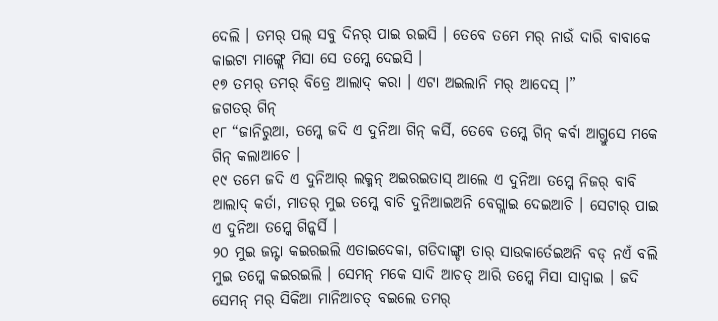ଦେଲି । ତମର୍ ପଲ୍ ସବୁ ଦିନର୍ ପାଇ ରଇସି । ତେବେ ତମେ ମର୍ ନାଉଁ ଦାରି ବାବାକେ କାଇଟା ମାଙ୍ଗ୍ଲେ ମିସା ସେ ତମ୍କେ ଦେଇସି ।
୧୭ ତମର୍ ତମର୍ ବିତ୍ରେ ଆଲାଦ୍ କରା । ଏଟା ଅଇଲାନି ମର୍ ଆଦେସ୍ ।”
ଜଗତର୍ ଗିନ୍
୧୮ “ଜାନିରୁଆ, ତମ୍କେ ଜଦି ଏ ଦୁନିଆ ଗିନ୍ କର୍ସି, ତେବେ ତମ୍କେ ଗିନ୍ କର୍ବା ଆଗ୍ତୁସେ ମକେ ଗିନ୍ କଲାଆଚେ ।
୧୯ ତମେ ଜଦି ଏ ଦୁନିଆର୍ ଲକ୍ମନ୍ ଅଇରଇତାସ୍ ଆଲେ ଏ ଦୁନିଆ ତମ୍କେ ନିଜର୍ ବାବି ଆଲାଦ୍ କର୍ତା, ମାତର୍ ମୁଇ ତମ୍କେ ବାଚି ଦୁନିଆଇଅନି ବେଗ୍ଲାଇ ଦେଇଆଚି । ସେଟାର୍ ପାଇ ଏ ଦୁନିଆ ତମ୍କେ ଗିନ୍କର୍ସି ।
୨୦ ମୁଇ ଜନ୍ଟା କଇରଇଲି ଏତାଇଦେକା, ଗତିଦାଙ୍ଗ୍ଡା ତାର୍ ସାଉକାର୍ତେଇଅନି ବଡ୍ ନଏଁ ବଲି ମୁଇ ତମ୍କେ କଇରଇଲି । ସେମନ୍ ମକେ ସାଦି ଆଚତ୍ ଆରି ତମ୍କେ ମିସା ସାଦ୍ବାଇ । ଜଦି ସେମନ୍ ମର୍ ସିକିଆ ମାନିଆଚତ୍ ବଇଲେ ତମର୍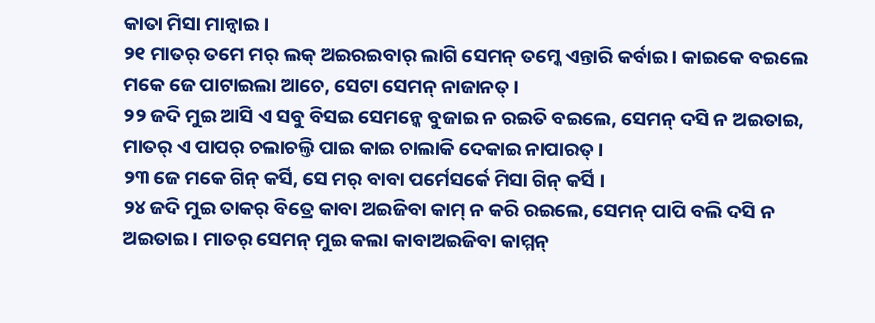କାତା ମିସା ମାନ୍ବାଇ ।
୨୧ ମାତର୍ ତମେ ମର୍ ଲକ୍ ଅଇରଇବାର୍ ଲାଗି ସେମନ୍ ତମ୍କେ ଏନ୍ତାରି କର୍ବାଇ । କାଇକେ ବଇଲେ ମକେ ଜେ ପାଟାଇଲା ଆଚେ, ସେଟା ସେମନ୍ ନାଜାନତ୍ ।
୨୨ ଜଦି ମୁଇ ଆସି ଏ ସବୁ ବିସଇ ସେମନ୍କେ ବୁଜାଇ ନ ରଇତି ବଇଲେ, ସେମନ୍ ଦସି ନ ଅଇତାଇ, ମାତର୍ ଏ ପାପର୍ ଚଲାଚଲ୍ତି ପାଇ କାଇ ଚାଲାକି ଦେକାଇ ନାପାରତ୍ ।
୨୩ ଜେ ମକେ ଗିନ୍ କର୍ସି, ସେ ମର୍ ବାବା ପର୍ମେସର୍କେ ମିସା ଗିନ୍ କର୍ସି ।
୨୪ ଜଦି ମୁଇ ତାକର୍ ବିତ୍ରେ କାବା ଅଇଜିବା କାମ୍ ନ କରି ରଇଲେ, ସେମନ୍ ପାପି ବଲି ଦସି ନ ଅଇତାଇ । ମାତର୍ ସେମନ୍ ମୁଇ କଲା କାବାଅଇଜିବା କାମ୍ମନ୍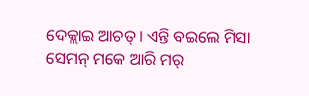ଦେକ୍ଲାଇ ଆଚତ୍ । ଏନ୍ତି ବଇଲେ ମିସା ସେମନ୍ ମକେ ଆରି ମର୍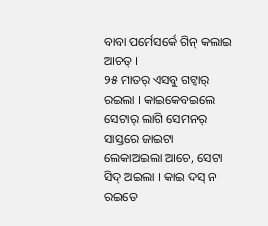ବାବା ପର୍ମେସର୍କେ ଗିନ୍ କଲାଇ ଆଚତ୍ ।
୨୫ ମାତର୍ ଏସବୁ ଗଟ୍ବାର୍ ରଇଲା । କାଇକେବଇଲେ ସେଟାର୍ ଲାଗି ସେମନର୍ ସାସ୍ତରେ ଜାଇଟା ଲେକାଅଇଲା ଆଚେ, ସେଟା ସିଦ୍ ଅଇଲା । କାଇ ଦସ୍ ନ ରଇତେ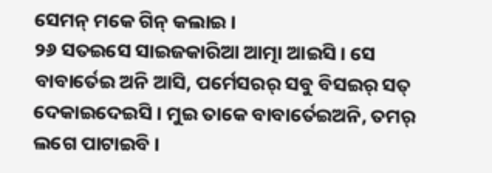ସେମନ୍ ମକେ ଗିନ୍ କଲାଇ ।
୨୬ ସତଇସେ ସାଇଜକାରିଆ ଆତ୍ମା ଆଇସି । ସେ ବାବାର୍ତେଇ ଅନି ଆସି, ପର୍ମେସରର୍ ସବୁ ବିସଇର୍ ସତ୍ ଦେକାଇଦେଇସି । ମୁଇ ତାକେ ବାବାର୍ତେଇଅନି, ତମର୍ ଲଗେ ପାଟାଇବି ।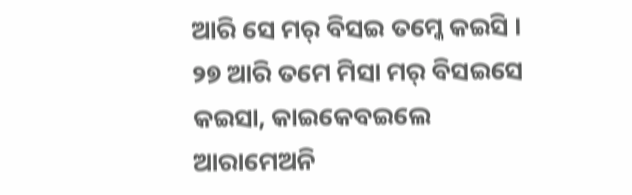ଆରି ସେ ମର୍ ବିସଇ ତମ୍କେ କଇସି ।
୨୭ ଆରି ତମେ ମିସା ମର୍ ବିସଇସେ କଇସା, କାଇକେବଇଲେ ଆରାମେଅନି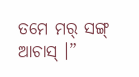ତମେ ମର୍ ସଙ୍ଗ୍ ଆଚାସ୍ ।”